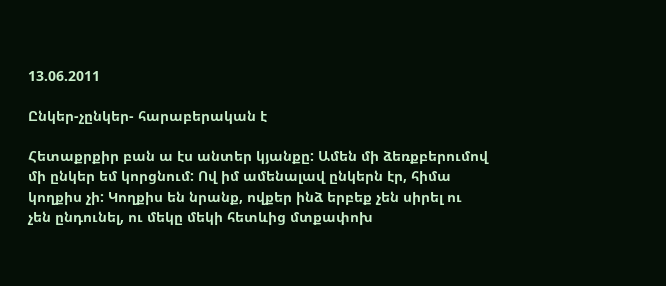13.06.2011

Ընկեր-չընկեր- հարաբերական է

Հետաքրքիր բան ա էս անտեր կյանքը: Ամեն մի ձեռքբերումով մի ընկեր եմ կորցնում: Ով իմ ամենալավ ընկերն էր, հիմա կողքիս չի: Կողքիս են նրանք, ովքեր ինձ երբեք չեն սիրել ու չեն ընդունել, ու մեկը մեկի հետևից մտքափոխ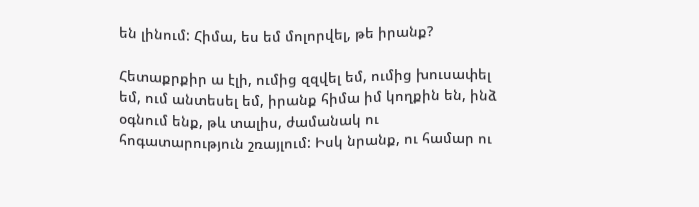են լինում: Հիմա, ես եմ մոլորվել, թե իրանք?

Հետաքրքիր ա էլի, ումից զզվել եմ, ումից խուսափել եմ, ում անտեսել եմ, իրանք հիմա իմ կողքին են, ինձ օգնում ենք, թև տալիս, ժամանակ ու հոգատարություն շռայլում: Իսկ նրանք, ու համար ու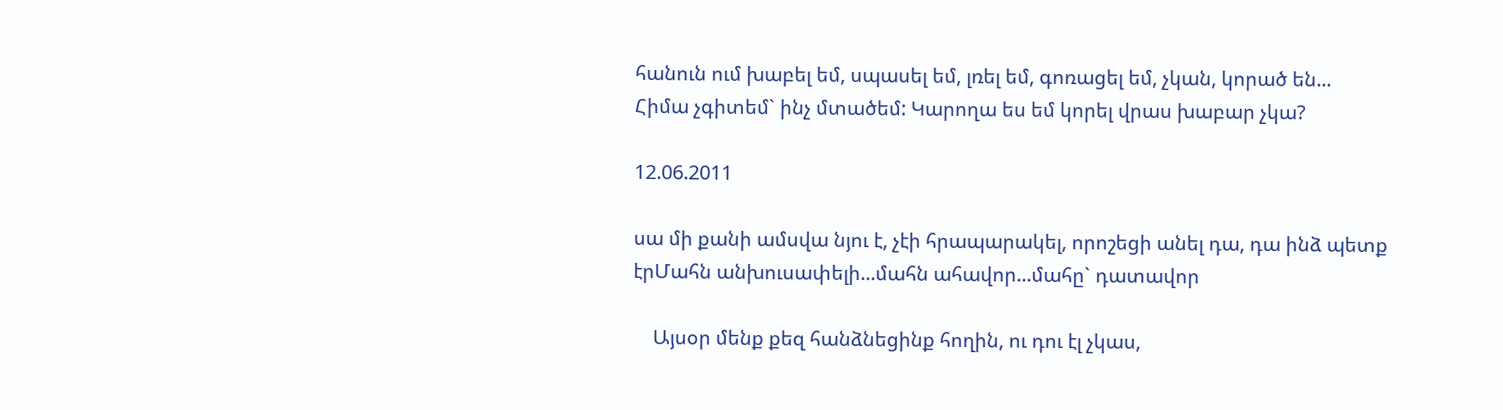հանուն ում խաբել եմ, սպասել եմ, լռել եմ, գոռացել եմ, չկան, կորած են...
Հիմա չգիտեմ` ինչ մտածեմ: Կարողա ես եմ կորել վրաս խաբար չկա?

12.06.2011

սա մի քանի ամսվա նյու է, չէի հրապարակել, որոշեցի անել դա, դա ինձ պետք էրՄահն անխուսափելի...մահն ահավոր...մահը` դատավոր

    Այսօր մենք քեզ հանձնեցինք հողին, ու դու էլ չկաս,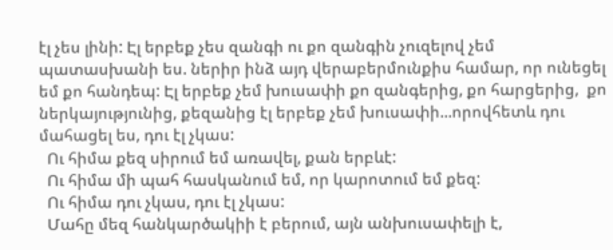էլ չես լինի: Էլ երբեք չես զանգի ու քո զանգին չուզելով չեմ պատասխանի ես. ներիր ինձ այդ վերաբերմունքիս համար, որ ունեցել եմ քո հանդեպ: Էլ երբեք չեմ խուսափի քո զանգերից, քո հարցերից,  քո ներկայությունից, քեզանից էլ երբեք չեմ խուսափի...որովհետև դու մահացել ես, դու էլ չկաս:
  Ու հիմա քեզ սիրում եմ առավել, քան երբևէ:
  Ու հիմա մի պահ հասկանում եմ, որ կարոտում եմ քեզ:
  Ու հիմա դու չկաս, դու էլ չկաս:
  Մահը մեզ հանկարծակիի է բերում, այն անխուսափելի է,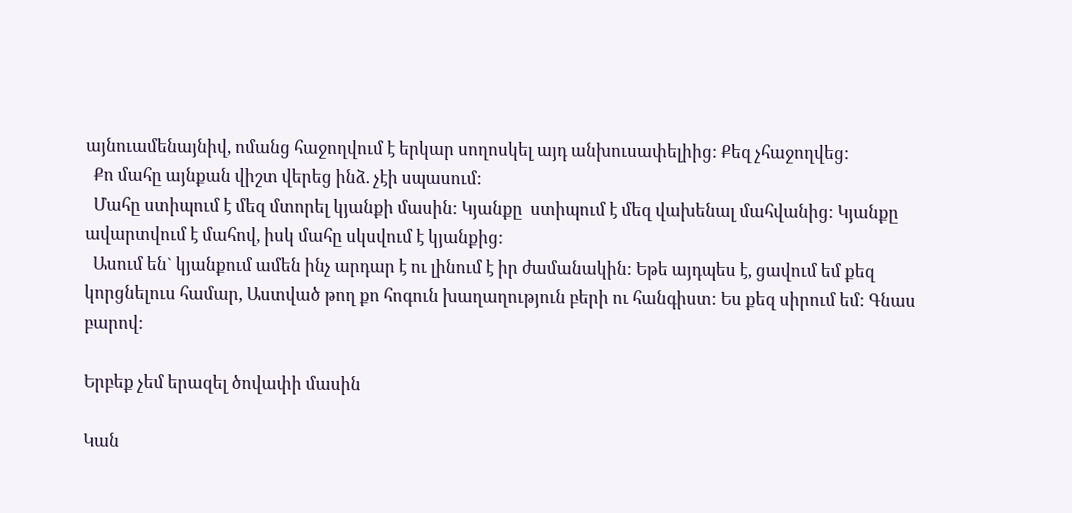այնուամենայնիվ, ոմանց հաջողվում է երկար սողոսկել այդ անխուսափելիից: Քեզ չհաջողվեց:
  Քո մահը այնքան վիշտ վերեց ինձ. չէի սպասում:
  Մահը ստիպում է մեզ մտորել կյանքի մասին: Կյանքը  ստիպում է մեզ վախենալ մահվանից: Կյանքը ավարտվում է մահով, իսկ մահը սկսվում է կյանքից:
  Ասում են` կյանքում ամեն ինչ արդար է ու լինում է իր ժամանակին: Եթե այդպես է, ցավում եմ քեզ կորցնելուս համար, Աստված թող քո հոգուն խաղաղություն բերի ու հանգիստ: Ես քեզ սիրում եմ: Գնաս բարով:

Երբեք չեմ երազել ծովափի մասին

Կան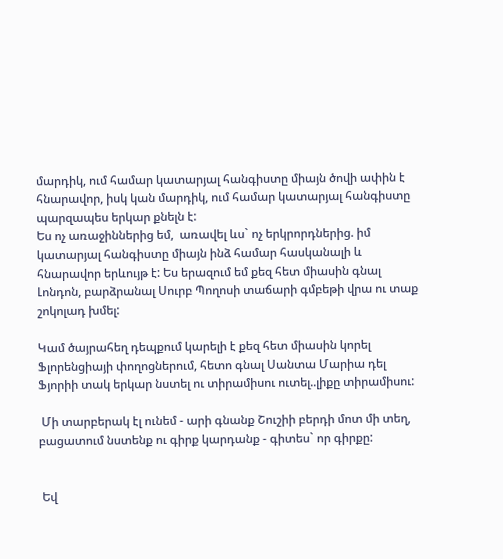մարդիկ, ում համար կատարյալ հանգիստը միայն ծովի ափին է հնարավոր, իսկ կան մարդիկ, ում համար կատարյալ հանգիստը պարզապես երկար քնելն է:
Ես ոչ առաջիններից եմ,  առավել ևս` ոչ երկրորդներից. իմ կատարյալ հանգիստը միայն ինձ համար հասկանալի և հնարավոր երևույթ է: Ես երազում եմ քեզ հետ միասին գնալ Լոնդոն, բարձրանալ Սուրբ Պողոսի տաճարի գմբեթի վրա ու տաք շոկոլադ խմել:

Կամ ծայրահեղ դեպքում կարելի է քեզ հետ միասին կորել Ֆլորենցիայի փողոցներում, հետո գնալ Սանտա Մարիա դել Ֆյորիի տակ երկար նստել ու տիրամիսու ուտել..լիքը տիրամիսու:

 Մի տարբերակ էլ ունեմ - արի գնանք Շուշիի բերդի մոտ մի տեղ, բացատում նստենք ու գիրք կարդանք - գիտես` որ գիրքը:


 Եվ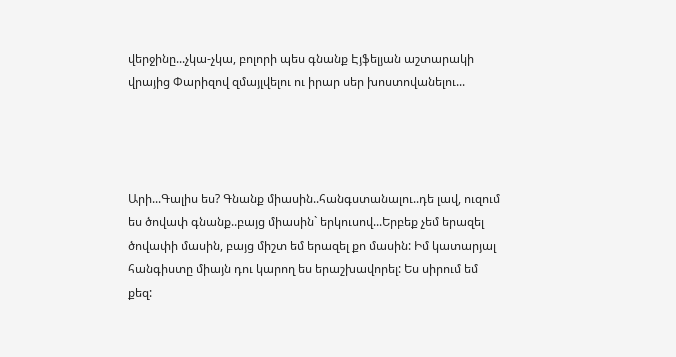վերջինը...չկա-չկա, բոլորի պես գնանք Էյֆելյան աշտարակի վրայից Փարիզով զմայլվելու ու իրար սեր խոստովանելու...




Արի...Գալիս ես? Գնանք միասին..հանգստանալու..դե լավ, ուզում ես ծովափ գնանք..բայց միասին` երկուսով...Երբեք չեմ երազել ծովափի մասին, բայց միշտ եմ երազել քո մասին: Իմ կատարյալ հանգիստը միայն դու կարող ես երաշխավորել: Ես սիրում եմ քեզ: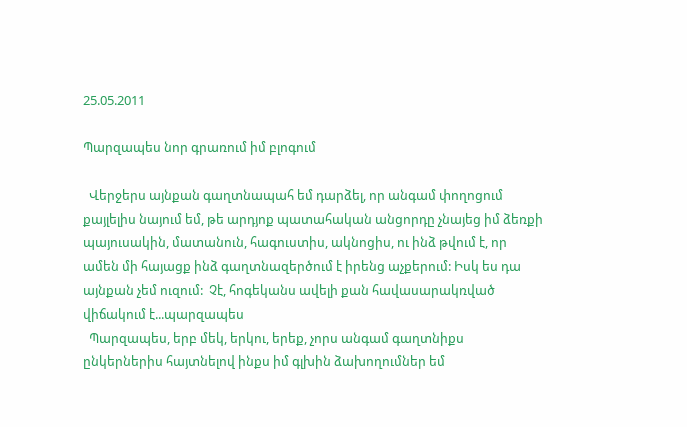25.05.2011

Պարզապես նոր գրառում իմ բլոգում

  Վերջերս այնքան գաղտնապահ եմ դարձել, որ անգամ փողոցում քայլելիս նայում եմ, թե արդյոք պատահական անցորդը չնայեց իմ ձեռքի պայուսակին, մատանուն, հագուստիս, ակնոցիս, ու ինձ թվում է, որ ամեն մի հայացք ինձ գաղտնազերծում է իրենց աչքերում: Իսկ ես դա այնքան չեմ ուզում:  Չէ, հոգեկանս ավելի քան հավասարակռված վիճակում է...պարզապես
  Պարզապես, երբ մեկ, երկու, երեք, չորս անգամ գաղտնիքս ընկերներիս հայտնելով ինքս իմ գլխին ձախողումներ եմ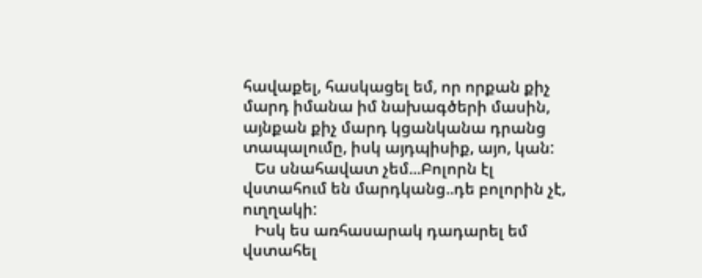հավաքել, հասկացել եմ, որ որքան քիչ մարդ իմանա իմ նախագծերի մասին, այնքան քիչ մարդ կցանկանա դրանց տապալումը, իսկ այդպիսիք, այո, կան:
   Ես սնահավատ չեմ...Բոլորն էլ  վստահում են մարդկանց..դե բոլորին չէ, ուղղակի:
   Իսկ ես առհասարակ դադարել եմ վստահել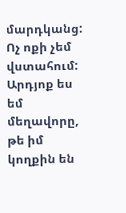մարդկանց: Ոչ ոքի չեմ վստահում: Արդյոք ես եմ մեղավորը, թե իմ կողքին են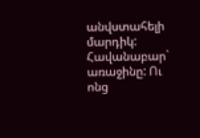անվստահելի մարդիկ: Հավանաբար` առաջինը: Ու ոնց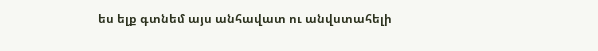ես ելք գտնեմ այս անհավատ ու անվստահելի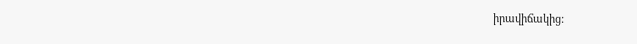իրավիճակից: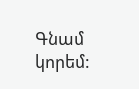Գնամ կորեմ: